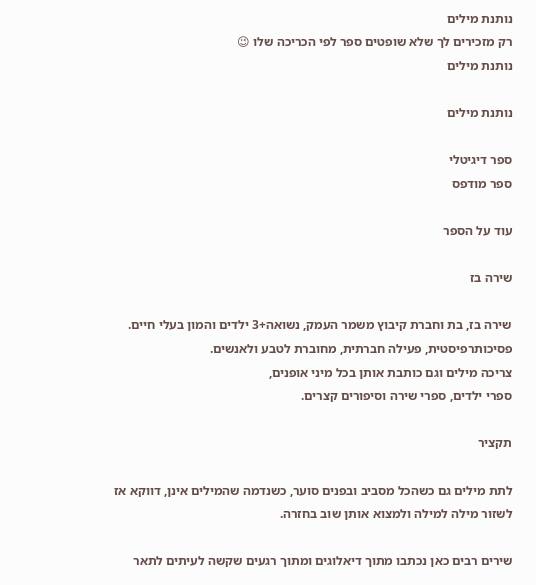נותנת מילים
רק מזכירים לך שלא שופטים ספר לפי הכריכה שלו 😉
נותנת מילים

נותנת מילים

ספר דיגיטלי
ספר מודפס

עוד על הספר

שירה בז

שירה בז, בת וחברת קיבוץ משמר העמק, נשואה+3 ילדים והמון בעלי חיים.
פסיכותרפיסטית, פעילה חברתית, מחוברת לטבע ולאנשים.
צריכה מילים וגם כותבת אותן בכל מיני אופנים,
ספרי ילדים, ספרי שירה וסיפורים קצרים.

תקציר

לתת מילים גם כשהכל מסביב ובפנים סוער, כשנדמה שהמילים אינן, דווקא אז לשזור מילה למילה ולמצוא אותן שוב בחזרה.

שירים רבים כאן נכתבו מתוך דיאלוגים ומתוך רגעים שקשה לעיתים לתאר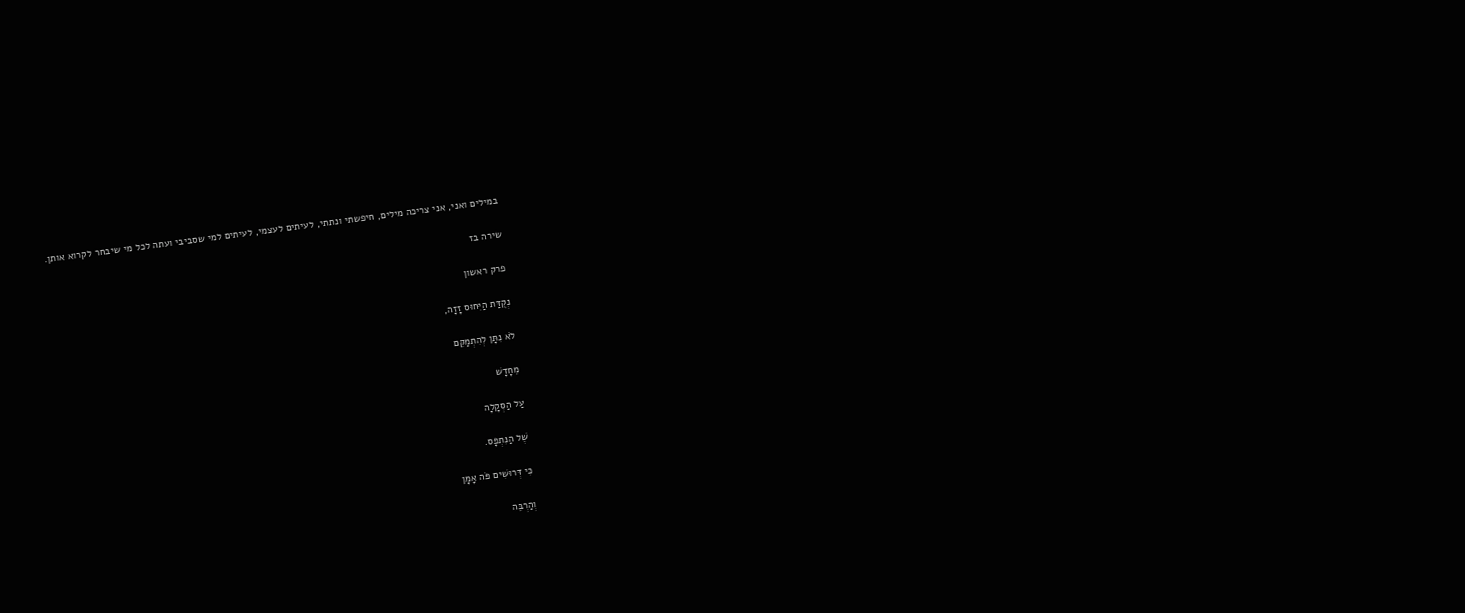במילים ואני, אני צריכה מילים, חיפשתי ונתתי, לעיתים לעצמי, לעיתים למי שסביבי ועתה לכל מי שיבחר לקרוא אותן.

שירה בז

פרק ראשון

נְקֻדַּת הַיִּחוּס זָזָה,

לֹא נִתָּן לְהִתְמַקֵּם

מֵחָדָשׁ

עַל הַסְּקָלָה

שֶׁל הַנִּתְפָּס.

כִּי דְּרוּשִׁים פֹּה אָמָּן

וְהַרְבֵּה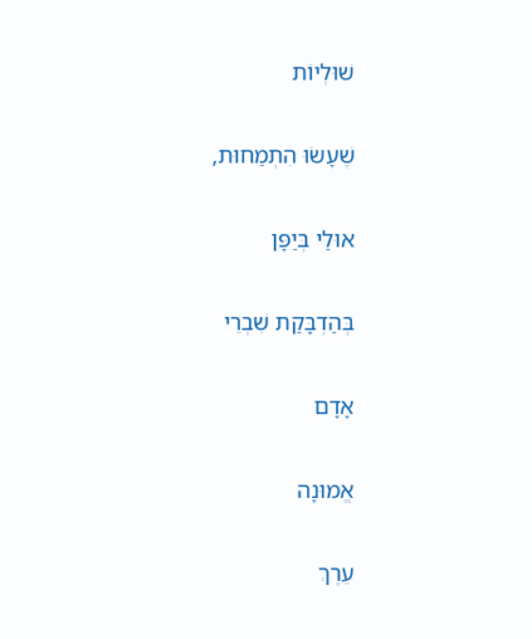שׁוּלְיוֹת

שֶׁעָשׂוּ הִתְמַחוּת,

אוּלַי בְּיַפָּן

בְּהַדְבָּקַת שִׁבְרֵי

אָדָם

אֱמוּנָה

עֵרֶךְ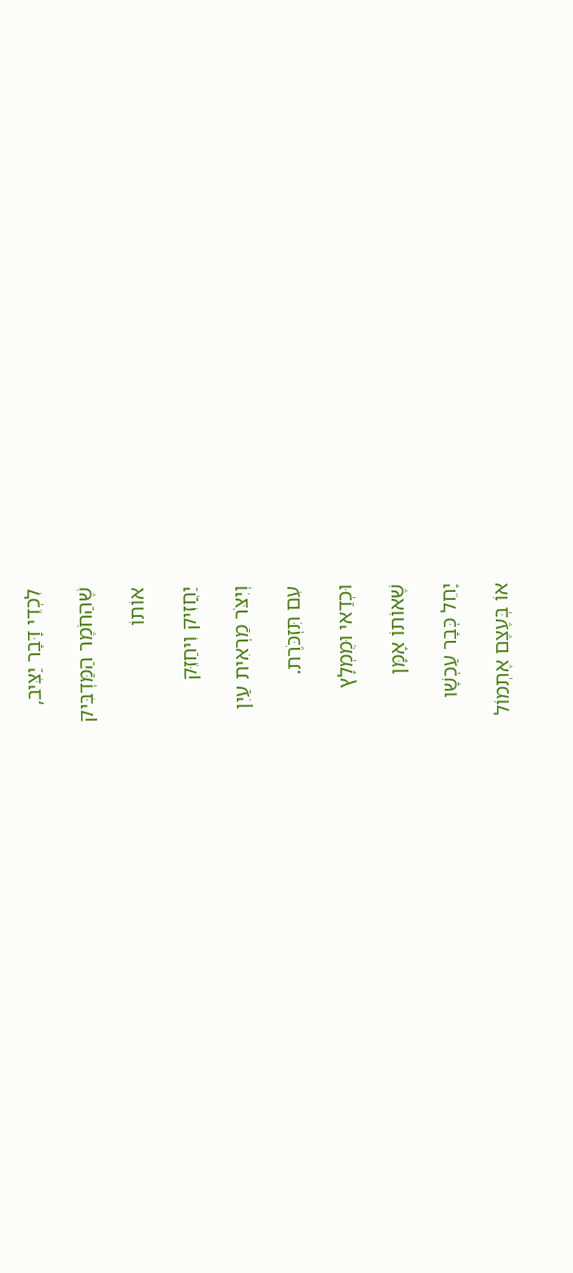לִכְדֵי דָּבָר יַצִּיב,

שֶׁהַחֹמֶר הַמַּדְבִּיק

אוֹתוֹ

יַחֲזִיק וִיחַזֵּק

וְיִצֹּר מַרְאִית עַיִן

עִם תִּזְכֹּרֶת.

וּכְדַאי וּמֻמְלָץ

שֶׁאוֹתוֹ אָמָּן

יָחֵל כְּבָר עַכְשָׁו

אוֹ בְּעֶצֶם אֶתְמוֹל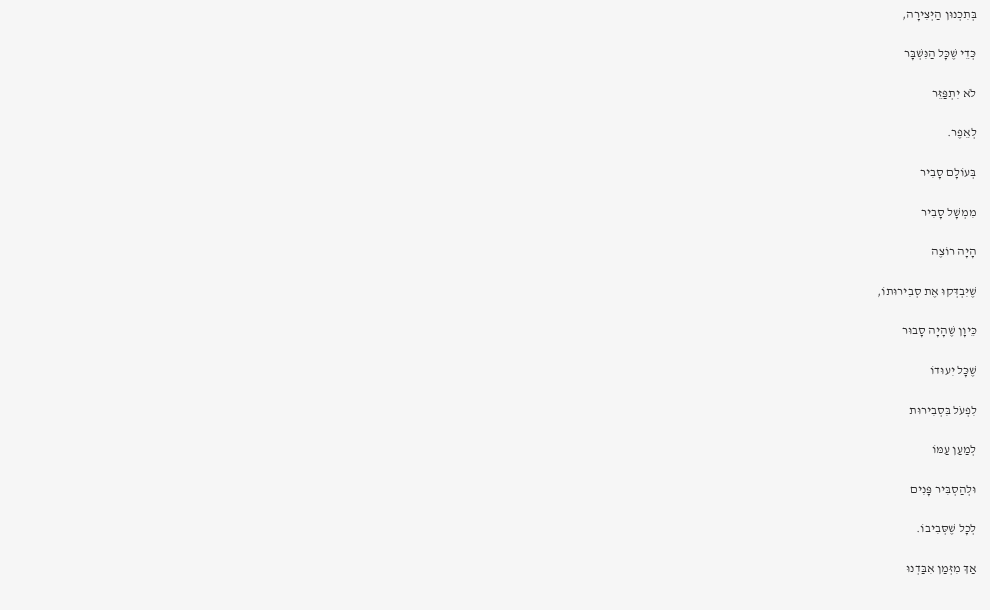בְּתִכְנוּן הַיְּצִירָה,

כְּדֵי שֶׁכָּל הַנִּשְׁבָּר

לֹא יִתְפַּזֵּר

לְאֵפֶר.

בְּעוֹלָם סָבִיר

מִמְשָׁל סָבִיר

הָיָה רוֹצֶה

שֶׁיִּבְדְּקוּ אֶת סְבִירוּתוֹ,

כֵּיוָן שֶׁהָיָה סָבוּר

שֶׁכָּל יִעוּדוֹ

לִפְעֹל בִּסְבִירוּת

לְמַעַן עַמּוֹ

וּלְהַסְבִּיר פָּנִים

לְכָל שֶׁסְּבִיבוֹ.

אַךְ מִזְּמַן אִבַּדְנוּ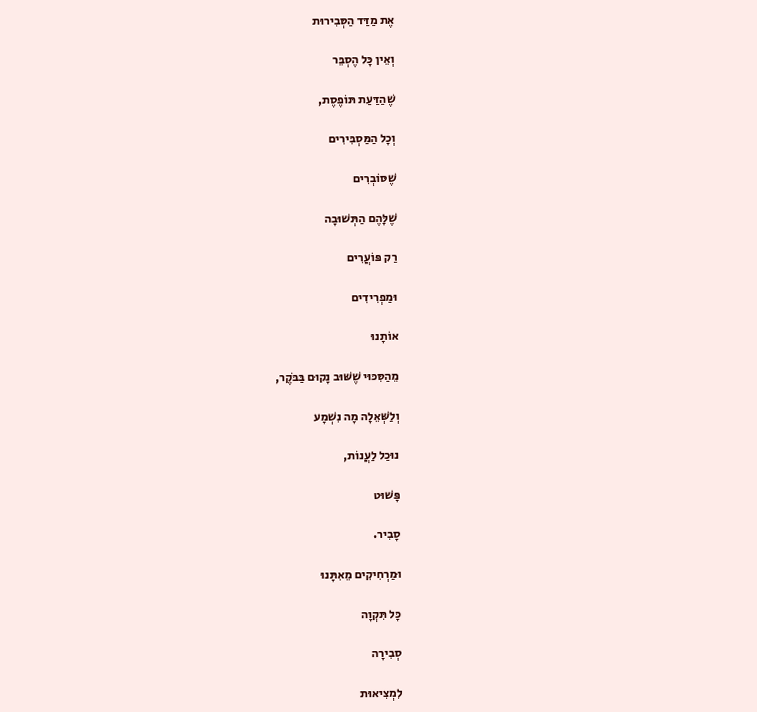אֶת מַדַּד הַסְּבִירוּת

וְאֵין כָּל הֶסְבֵּר

שֶׁהַדַּעַת תּוֹפֶסֶת,

וְכָל הַמַּסְבִּירִים

שֶׁסּוֹבְרִים

שֶׁלָּהֶם הַתְּשׁוּבָה

רַק פּוֹעֲרִים

וּמַפְרִידִים

אוֹתָנוּ

מֵהַסִּכּוּי שֶׁשּׁוּב נָקוּם בַּבֹּקֶר,

וְלַשְּׁאֵלָה מָה נִשְׁמָע

נוּכַל לַעֲנוֹת,

פָּשׁוּט

סָבִיר.

וּמַרְחִיקִים מֵאִתָּנוּ

כָּל תִּקְוָה

סְבִירָה

לִמְצִיאוּת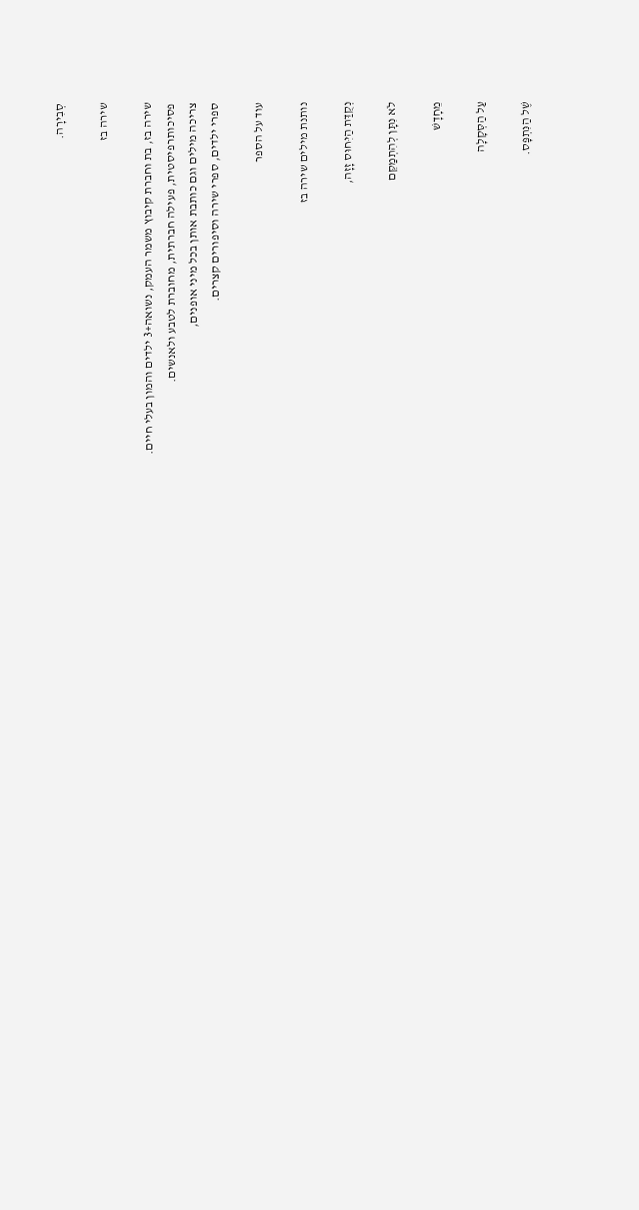סְבִירָה.

שירה בז

שירה בז, בת וחברת קיבוץ משמר העמק, נשואה+3 ילדים והמון בעלי חיים.
פסיכותרפיסטית, פעילה חברתית, מחוברת לטבע ולאנשים.
צריכה מילים וגם כותבת אותן בכל מיני אופנים,
ספרי ילדים, ספרי שירה וסיפורים קצרים.

עוד על הספר

נותנת מילים שירה בז

נְקֻדַּת הַיִּחוּס זָזָה,

לֹא נִתָּן לְהִתְמַקֵּם

מֵחָדָשׁ

עַל הַסְּקָלָה

שֶׁל הַנִּתְפָּס.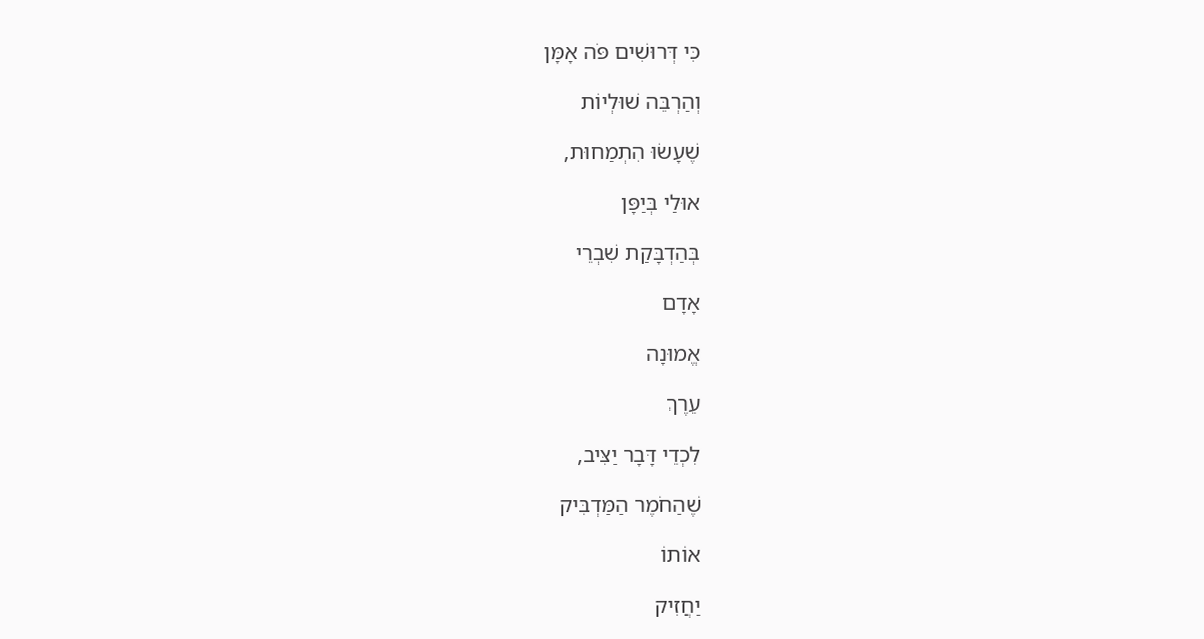כִּי דְּרוּשִׁים פֹּה אָמָּן

וְהַרְבֵּה שׁוּלְיוֹת

שֶׁעָשׂוּ הִתְמַחוּת,

אוּלַי בְּיַפָּן

בְּהַדְבָּקַת שִׁבְרֵי

אָדָם

אֱמוּנָה

עֵרֶךְ

לִכְדֵי דָּבָר יַצִּיב,

שֶׁהַחֹמֶר הַמַּדְבִּיק

אוֹתוֹ

יַחֲזִיק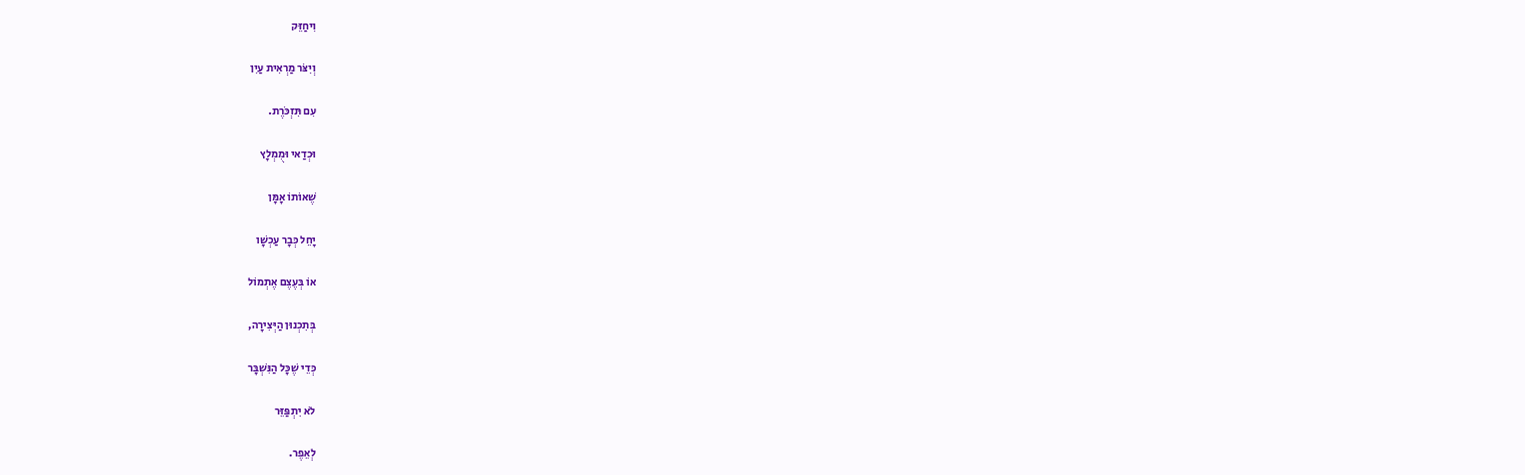וִיחַזֵּק

וְיִצֹּר מַרְאִית עַיִן

עִם תִּזְכֹּרֶת.

וּכְדַאי וּמֻמְלָץ

שֶׁאוֹתוֹ אָמָּן

יָחֵל כְּבָר עַכְשָׁו

אוֹ בְּעֶצֶם אֶתְמוֹל

בְּתִכְנוּן הַיְּצִירָה,

כְּדֵי שֶׁכָּל הַנִּשְׁבָּר

לֹא יִתְפַּזֵּר

לְאֵפֶר.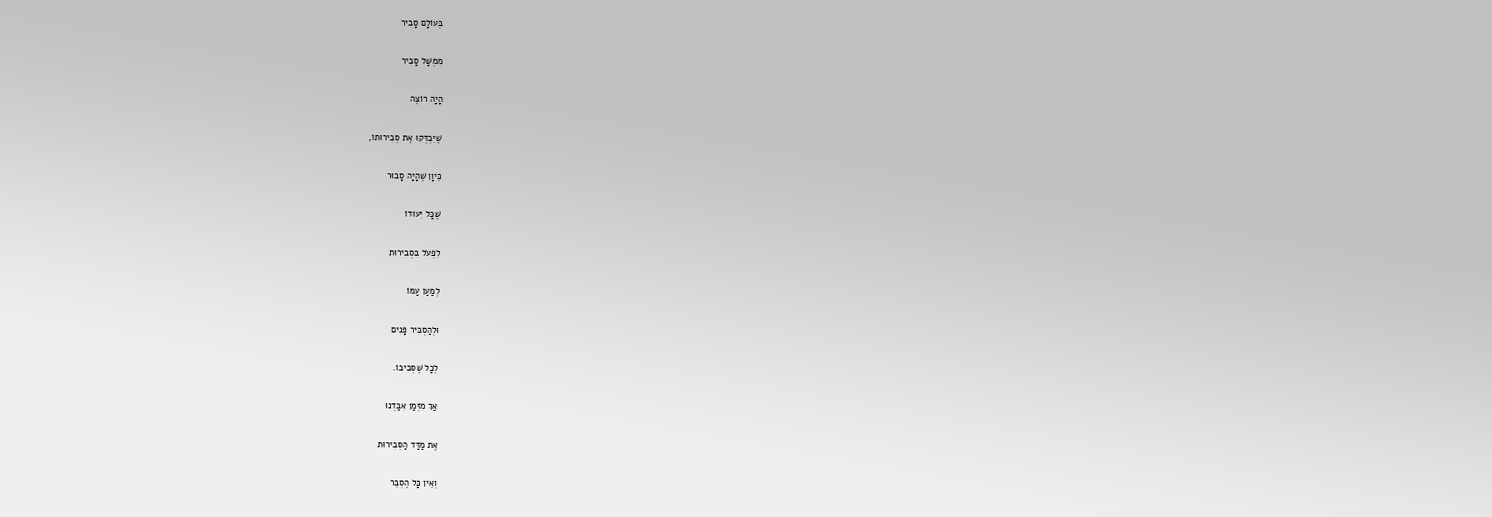בְּעוֹלָם סָבִיר

מִמְשָׁל סָבִיר

הָיָה רוֹצֶה

שֶׁיִּבְדְּקוּ אֶת סְבִירוּתוֹ,

כֵּיוָן שֶׁהָיָה סָבוּר

שֶׁכָּל יִעוּדוֹ

לִפְעֹל בִּסְבִירוּת

לְמַעַן עַמּוֹ

וּלְהַסְבִּיר פָּנִים

לְכָל שֶׁסְּבִיבוֹ.

אַךְ מִזְּמַן אִבַּדְנוּ

אֶת מַדַּד הַסְּבִירוּת

וְאֵין כָּל הֶסְבֵּר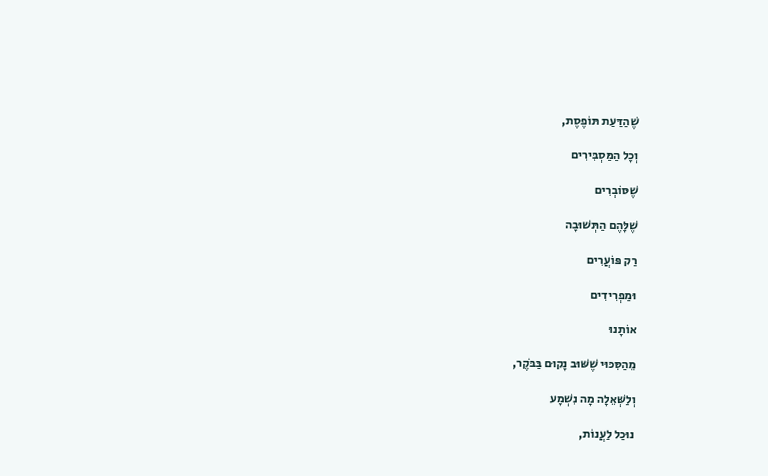שֶׁהַדַּעַת תּוֹפֶסֶת,

וְכָל הַמַּסְבִּירִים

שֶׁסּוֹבְרִים

שֶׁלָּהֶם הַתְּשׁוּבָה

רַק פּוֹעֲרִים

וּמַפְרִידִים

אוֹתָנוּ

מֵהַסִּכּוּי שֶׁשּׁוּב נָקוּם בַּבֹּקֶר,

וְלַשְּׁאֵלָה מָה נִשְׁמָע

נוּכַל לַעֲנוֹת,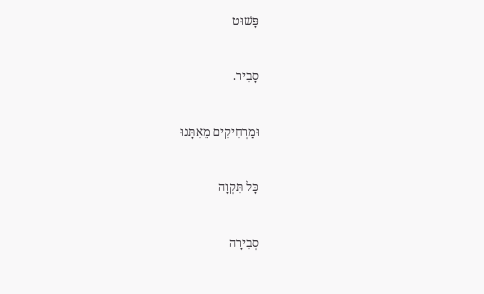פָּשׁוּט

סָבִיר.

וּמַרְחִיקִים מֵאִתָּנוּ

כָּל תִּקְוָה

סְבִירָה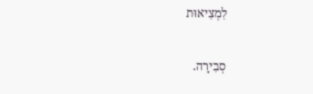לִמְצִיאוּת

סְבִירָה.